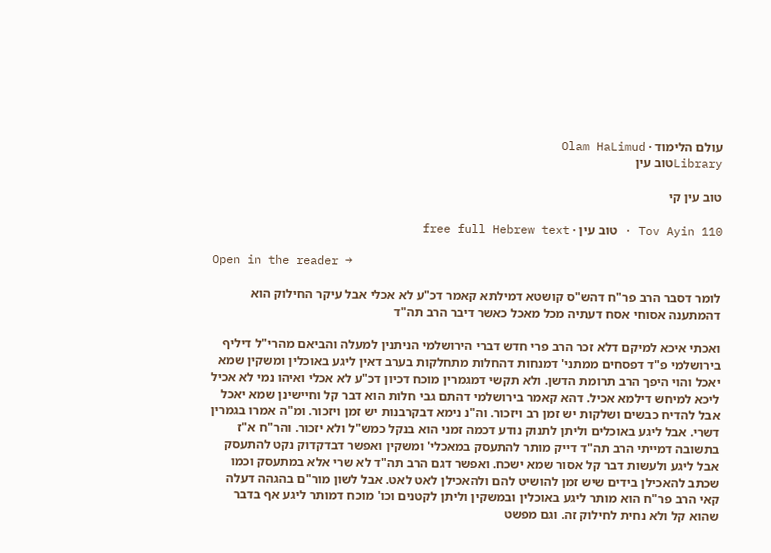עולם הלימוד · Olam HaLimud
Libraryטוב עין

טוב עין קי

Tov Ayin 110 · טוב עין · free full Hebrew text

Open in the reader →

לומר דסבר הרב פר"ח דהש"ס קושטא דמילתא קאמר דכ"ע לא אכלי אבל עיקר החילוק הוא דהמתענה אסוחי אסח דעתיה מכל מאכל כאשר דיבר הרב תה"ד

ואכתי איכא למיקם דלא זכר הרב פרי חדש דברי הירושלמי הניתנין למעלה והביאם מהרי"ל דיליף בירושלמי פ"ד דפסחים ממתני' דמנחות דהחלות מתחלקות בערב דאין ליגע באוכלין ומשקין שמא יאכל והוי היפך הרב תרומת הדשן. ולא תקשי דמגמרין מוכח דכיון דכ"ע לא אכלי ואיהו נמי לא אכיל ליכא למיחש דילמא אכיל. דהא קאמר בירושלמי דהתם גבי חלות הוא דבר קל וחיישינן שמא יאכל אבל להדיח כבשים ושלקות יש זמן רב ויזכור. וה"נ נימא דבקרבנות יש זמן ויזכור. ומ"ה אמרו בגמרין דשרי. אבל ליגע באוכלים וליתן לתנוק נודע דכמה זמני הוא בנקל כמש"ל ולא יזכור. והר"ח א"ז בתשובה דמייתי הרב תה"ד דייק מותר להתעסק במאכלי' ומשקין ואפשר דבדקדוק נקט להתעסק אבל ליגע ולעשות דבר קל אסור שמא ישכח. ואפשר דגם הרב תה"ד לא שרי אלא במתעסק וכמו שכתב להאכילן בידים שיש זמן להושיט להם ולהאכילן לאט לאט. אבל לשון מור"ם בהגהה דעלה קאי הרב פר"ח הוא מותר ליגע באוכלין ובמשקין וליתן לקטנים וכו' מוכח דמותר ליגע אף בדבר שהוא קל ולא נחית לחילוק זה. וגם מפשט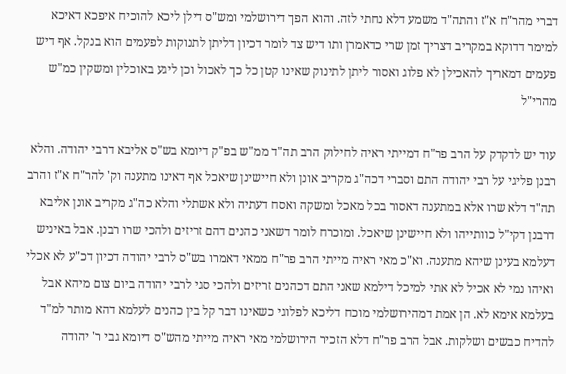דברי מהר"ח א"ז והתה"ד משמע דלא נחתי לזה. והוא הפך דירושלמי ומש"ס דילן ליכא להוכיח איפכא דאיכא למימר דדוקא במקריב דצריך זמן שרי כדאמרן ותו דיש צד לומר דכיון דליתן לתנוקות לפעמים הוא בנקל. אף דיש פעמים דמאריך להאכילן לא פלוג ואסור ליתן לתינוק שאינו קטן כל כך לאכול וכן ליגע באוכלין ומשקין כמ"ש מהרי"ל

עוד יש לדקדק על הרב פר"ח דמייתי ראיה לחילוק הרב תה"ד ממ"ש בפ"ק דיומא בש"ס אליבא דרבי יהודה. והלא רבנן פליגי על רבי יהודה התם וסברי דכה"ג מקריב אונן ולא חיישינן שיאכל אף דאינו מתענה וק' להר"ח א"ז והרב תה"ד דלא שרו אלא במתענה דאסור בכל מאכל ומשקה ואסח דעתיה ולא אשתלי והלא כה"ג מקריב אונן אליבא דרבנן דקי"ל כוותייהו ולא חיישינן שיאכל. ומוכרח לומר דשאני כהנים דהם זריזים ולהכי שרו רבנן. אבל באיניש דעלמא בעינן שיהא מתענה. וא"כ מאי ראיה מייתי הרב פר"ח ממאי דאמרו בש"ס לרבי יהודה דכיון דכ"ע לא אכלי ואיהו נמי לא אכיל לא אתי למיכל דילמא שאני התם דכהנים זריזים ולהכי סגי לרבי יהודה ביום צום מיהא אבל בעלמא אימא לא. הן אמת דמהירושלמי מוכח דליכא לפלוגי כשאינו דבר קל בין כהנים לעלמא דהא מותר למ"ד להדיח כבשים ושלקות. אבל הרב פר"ח דלא הזכיר הירושלמי מאי ראיה מייתי מהש"ס דיומא גבי ר' יהודה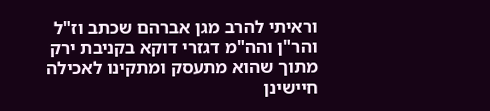וראיתי להרב מגן אברהם שכתב וז"ל והר"ן והה"מ דגזרי דוקא בקניבת ירק מתוך שהוא מתעסק ומתקינו לאכילה חיישינן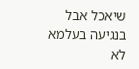שיאכל אבל בנגיעה בעלמא לא